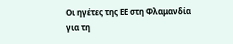Οι ηγέτες της ΕΕ στη Φλαμανδία για τη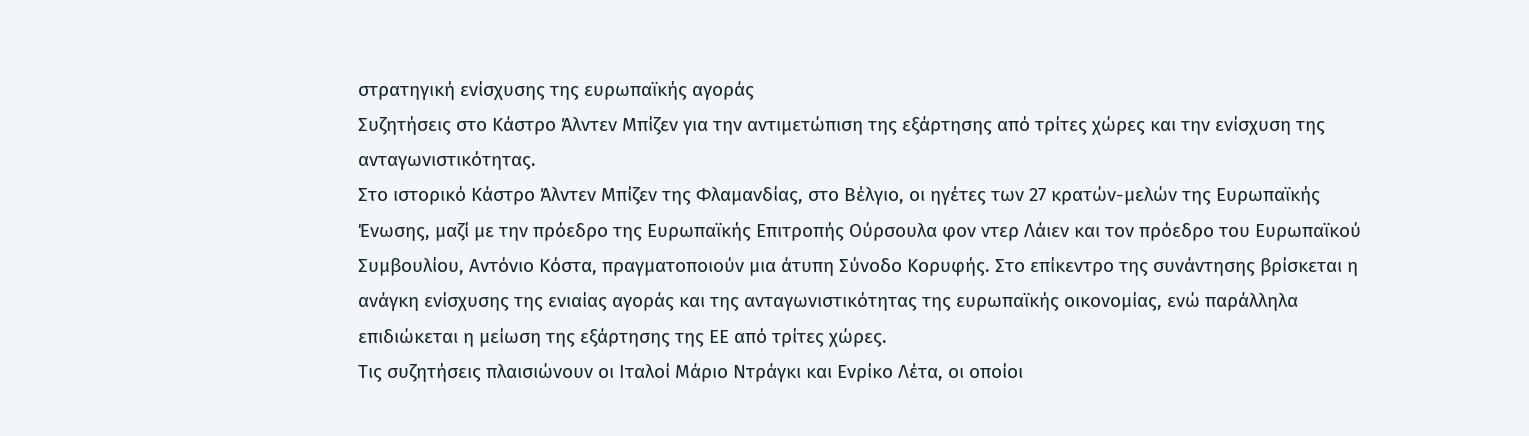στρατηγική ενίσχυσης της ευρωπαϊκής αγοράς
Συζητήσεις στο Κάστρο Άλντεν Μπίζεν για την αντιμετώπιση της εξάρτησης από τρίτες χώρες και την ενίσχυση της ανταγωνιστικότητας.
Στο ιστορικό Κάστρο Άλντεν Μπίζεν της Φλαμανδίας, στο Βέλγιο, οι ηγέτες των 27 κρατών-μελών της Ευρωπαϊκής Ένωσης, μαζί με την πρόεδρο της Ευρωπαϊκής Επιτροπής Ούρσουλα φον ντερ Λάιεν και τον πρόεδρο του Ευρωπαϊκού Συμβουλίου, Αντόνιο Κόστα, πραγματοποιούν μια άτυπη Σύνοδο Κορυφής. Στο επίκεντρο της συνάντησης βρίσκεται η ανάγκη ενίσχυσης της ενιαίας αγοράς και της ανταγωνιστικότητας της ευρωπαϊκής οικονομίας, ενώ παράλληλα επιδιώκεται η μείωση της εξάρτησης της ΕΕ από τρίτες χώρες.
Τις συζητήσεις πλαισιώνουν οι Ιταλοί Μάριο Ντράγκι και Ενρίκο Λέτα, οι οποίοι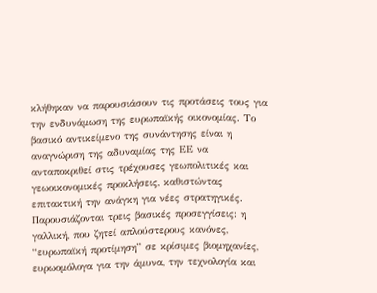κλήθηκαν να παρουσιάσουν τις προτάσεις τους για την ενδυνάμωση της ευρωπαϊκής οικονομίας. Το βασικό αντικείμενο της συνάντησης είναι η αναγνώριση της αδυναμίας της ΕΕ να ανταποκριθεί στις τρέχουσες γεωπολιτικές και γεωοικονομικές προκλήσεις, καθιστώντας επιτακτική την ανάγκη για νέες στρατηγικές.
Παρουσιάζονται τρεις βασικές προσεγγίσεις: η γαλλική, που ζητεί απλούστερους κανόνες, “ευρωπαϊκή προτίμηση” σε κρίσιμες βιομηχανίες, ευρωομόλογα για την άμυνα, την τεχνολογία και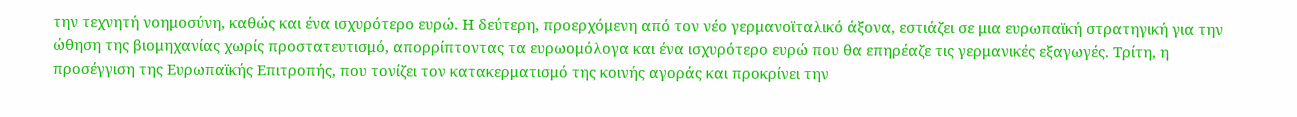την τεχνητή νοημοσύνη, καθώς και ένα ισχυρότερο ευρώ. Η δεύτερη, προερχόμενη από τον νέο γερμανοϊταλικό άξονα, εστιάζει σε μια ευρωπαϊκή στρατηγική για την ώθηση της βιομηχανίας χωρίς προστατευτισμό, απορρίπτοντας τα ευρωομόλογα και ένα ισχυρότερο ευρώ που θα επηρέαζε τις γερμανικές εξαγωγές. Τρίτη, η προσέγγιση της Ευρωπαϊκής Επιτροπής, που τονίζει τον κατακερματισμό της κοινής αγοράς και προκρίνει την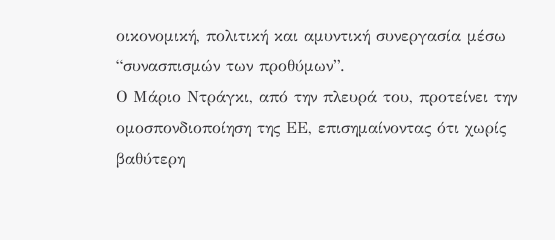οικονομική, πολιτική και αμυντική συνεργασία μέσω “συνασπισμών των προθύμων”.
Ο Μάριο Ντράγκι, από την πλευρά του, προτείνει την ομοσπονδιοποίηση της ΕΕ, επισημαίνοντας ότι χωρίς βαθύτερη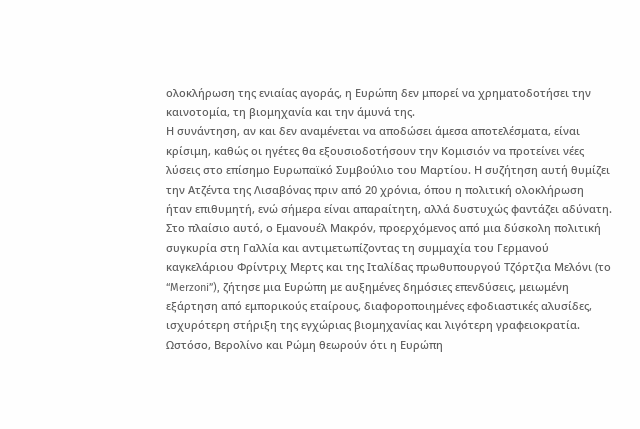ολοκλήρωση της ενιαίας αγοράς, η Ευρώπη δεν μπορεί να χρηματοδοτήσει την καινοτομία, τη βιομηχανία και την άμυνά της.
Η συνάντηση, αν και δεν αναμένεται να αποδώσει άμεσα αποτελέσματα, είναι κρίσιμη, καθώς οι ηγέτες θα εξουσιοδοτήσουν την Κομισιόν να προτείνει νέες λύσεις στο επίσημο Ευρωπαϊκό Συμβούλιο του Μαρτίου. Η συζήτηση αυτή θυμίζει την Ατζέντα της Λισαβόνας πριν από 20 χρόνια, όπου η πολιτική ολοκλήρωση ήταν επιθυμητή, ενώ σήμερα είναι απαραίτητη, αλλά δυστυχώς φαντάζει αδύνατη.
Στο πλαίσιο αυτό, ο Εμανουέλ Μακρόν, προερχόμενος από μια δύσκολη πολιτική συγκυρία στη Γαλλία και αντιμετωπίζοντας τη συμμαχία του Γερμανού καγκελάριου Φρίντριχ Μερτς και της Ιταλίδας πρωθυπουργού Τζόρτζια Μελόνι (το “Merzoni”), ζήτησε μια Ευρώπη με αυξημένες δημόσιες επενδύσεις, μειωμένη εξάρτηση από εμπορικούς εταίρους, διαφοροποιημένες εφοδιαστικές αλυσίδες, ισχυρότερη στήριξη της εγχώριας βιομηχανίας και λιγότερη γραφειοκρατία.
Ωστόσο, Βερολίνο και Ρώμη θεωρούν ότι η Ευρώπη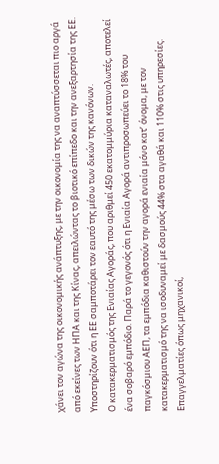χάνει τον αγώνα της οικονομικής ανάπτυξης, με την οικονομία της να αναπτύσσεται πιο αργά από εκείνες των ΗΠΑ και της Κίνας, απειλώντας το βιοτικό επίπεδο και την ανεξαρτησία της ΕΕ. Υποστηρίζουν ότι η ΕΕ σαμποτάρει τον εαυτό της μέσω των δικών της κανόνων.
Ο κατακερματισμός της Ενιαίας Αγοράς, που αριθμεί 450 εκατομμύρια καταναλωτές, αποτελεί ένα σοβαρό εμπόδιο. Παρά το γεγονός ότι η Ενιαία Αγορά αντιπροσωπεύει το 18% του παγκόσμιου ΑΕΠ, τα εμπόδια καθιστούν την αγορά ενιαία μόνο κατ’ όνομα, με τον κατακερματισμό της να ισοδυναμεί με δασμούς 44% στα αγαθά και 110% στις υπηρεσίες.
Επαγγελματίες όπως μηχανικοί,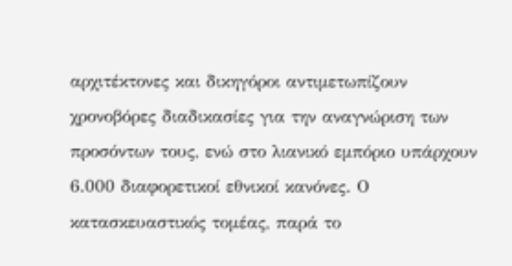αρχιτέκτονες και δικηγόροι αντιμετωπίζουν χρονοβόρες διαδικασίες για την αναγνώριση των προσόντων τους, ενώ στο λιανικό εμπόριο υπάρχουν 6.000 διαφορετικοί εθνικοί κανόνες. Ο κατασκευαστικός τομέας, παρά το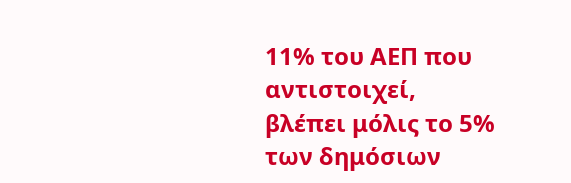11% του ΑΕΠ που αντιστοιχεί, βλέπει μόλις το 5% των δημόσιων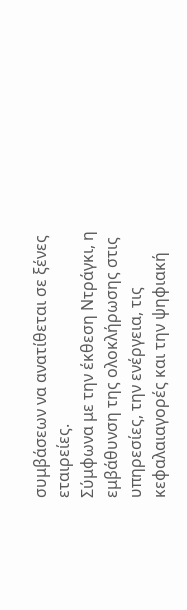συμβάσεων να ανατίθεται σε ξένες εταιρείες.
Σύμφωνα με την έκθεση Ντράγκι, η εμβάθυνση της ολοκλήρωσης στις υπηρεσίες, την ενέργεια, τις κεφαλαιαγορές και την ψηφιακή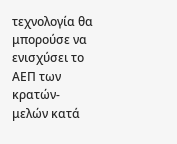τεχνολογία θα μπορούσε να ενισχύσει το ΑΕΠ των κρατών-μελών κατά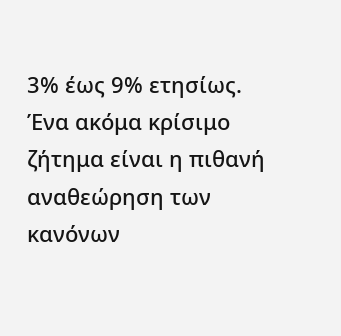3% έως 9% ετησίως.
Ένα ακόμα κρίσιμο ζήτημα είναι η πιθανή αναθεώρηση των κανόνων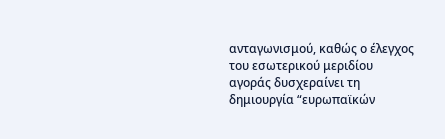ανταγωνισμού, καθώς ο έλεγχος του εσωτερικού μεριδίου αγοράς δυσχεραίνει τη δημιουργία “ευρωπαϊκών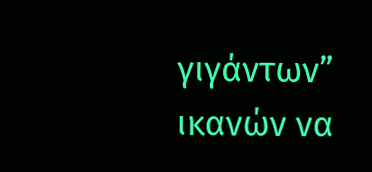γιγάντων” ικανών να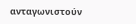ανταγωνιστούν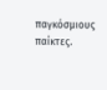παγκόσμιους παίκτες.